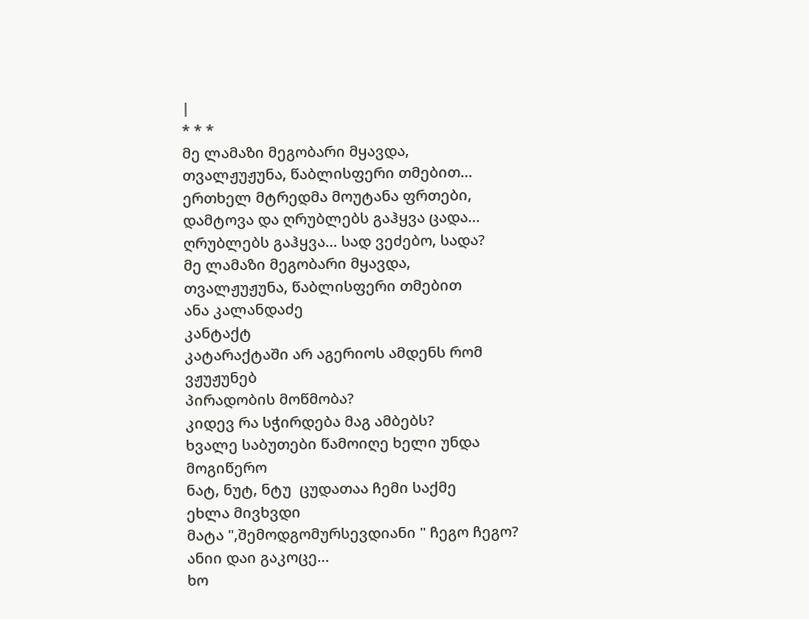|
* * *
მე ლამაზი მეგობარი მყავდა,
თვალჟუჟუნა, წაბლისფერი თმებით...
ერთხელ მტრედმა მოუტანა ფრთები,
დამტოვა და ღრუბლებს გაჰყვა ცადა...
ღრუბლებს გაჰყვა... სად ვეძებო, სადა?
მე ლამაზი მეგობარი მყავდა,
თვალჟუჟუნა, წაბლისფერი თმებით
ანა კალანდაძე
კანტაქტ
კატარაქტაში არ აგერიოს ამდენს რომ ვჟუჟუნებ
პირადობის მოწმობა?
კიდევ რა სჭირდება მაგ ამბებს?
ხვალე საბუთები წამოიღე ხელი უნდა მოგიწერო
ნატ, ნუტ, ნტუ  ცუდათაა ჩემი საქმე
ეხლა მივხვდი
მატა ",შემოდგომურსევდიანი " ჩეგო ჩეგო?
ანიი დაი გაკოცე...
ხო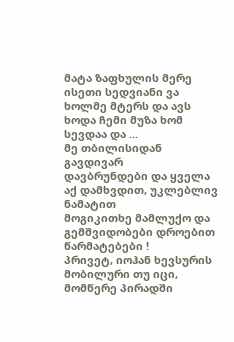მატა ზაფხულის მერე ისეთი სედვიანი ვა ხოლმე მტერს და ავს ხოდა ჩემი მუზა ხომ სევდაა და ...
მე თბილისიდან გავდივარ
დავბრუნდები და ყველა აქ დამხვდით, უკლებლივ ნამატით
მოგიკითხე მამლუქო და გემშვიდობები დროებით
წარმატებები !
პრივეტ, იოჰან ხევსურის მობილური თუ იცი, მომწერე პირადში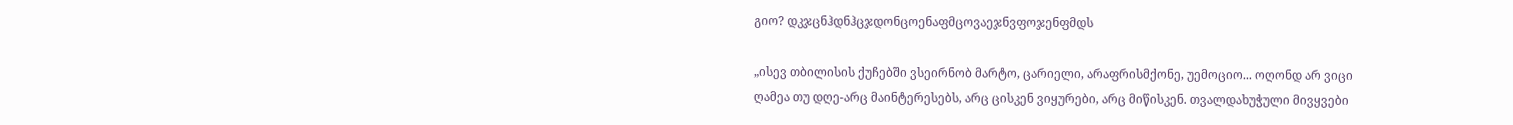გიო? დკჯცნჰდნჰცჯდონცოენაფმცოვაეჯნვფოჯენფმდს

„ისევ თბილისის ქუჩებში ვსეირნობ მარტო, ცარიელი, არაფრისმქონე, უემოციო... ოღონდ არ ვიცი ღამეა თუ დღე-არც მაინტერესებს, არც ცისკენ ვიყურები, არც მიწისკენ. თვალდახუჭული მივყვები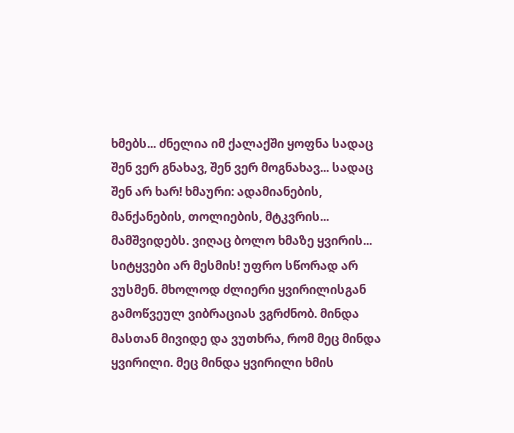ხმებს... ძნელია იმ ქალაქში ყოფნა სადაც შენ ვერ გნახავ, შენ ვერ მოგნახავ... სადაც შენ არ ხარ! ხმაური: ადამიანების, მანქანების, თოლიების, მტკვრის... მამშვიდებს. ვიღაც ბოლო ხმაზე ყვირის... სიტყვები არ მესმის! უფრო სწორად არ ვუსმენ. მხოლოდ ძლიერი ყვირილისგან გამოწვეულ ვიბრაციას ვგრძნობ. მინდა მასთან მივიდე და ვუთხრა, რომ მეც მინდა ყვირილი. მეც მინდა ყვირილი ხმის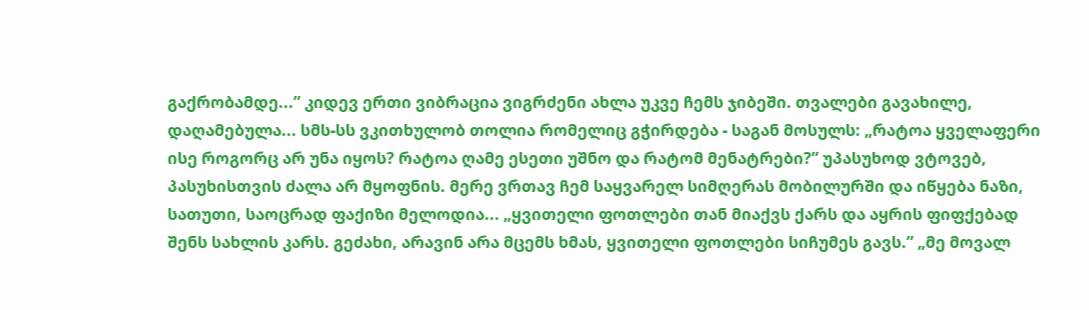გაქრობამდე...” კიდევ ერთი ვიბრაცია ვიგრძენი ახლა უკვე ჩემს ჯიბეში. თვალები გავახილე, დაღამებულა... სმს-სს ვკითხულობ თოლია რომელიც გჭირდება - საგან მოსულს: „რატოა ყველაფერი ისე როგორც არ უნა იყოს? რატოა ღამე ესეთი უშნო და რატომ მენატრები?” უპასუხოდ ვტოვებ, პასუხისთვის ძალა არ მყოფნის. მერე ვრთავ ჩემ საყვარელ სიმღერას მობილურში და იწყება ნაზი, სათუთი, საოცრად ფაქიზი მელოდია... „ყვითელი ფოთლები თან მიაქვს ქარს და აყრის ფიფქებად შენს სახლის კარს. გეძახი, არავინ არა მცემს ხმას, ყვითელი ფოთლები სიჩუმეს გავს.” „მე მოვალ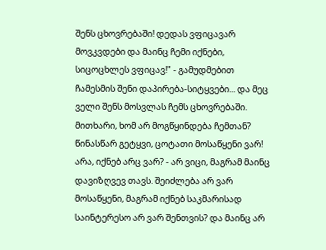შენს ცხოვრებაში! დედას ვფიცავარ მოვკვდები და მაინც ჩემი იქნები, სიცოცხლეს ვფიცავ!" - გამუდმებით ჩამესმის შენი დაპირება-სიტყვები... და მეც ველი შენს მოსვლას ჩემს ცხოვრებაში. მითხარი, ხომ არ მოგწყინდება ჩემთან? წინასწარ გეტყვი, ცოტათი მოსაწყენი ვარ! არა, იქნებ არც ვარ? - არ ვიცი, მაგრამ მაინც დავიზღვევ თავს. შეიძლება არ ვარ მოსაწყენი, მაგრამ იქნებ საკმარისად საინტერესო არ ვარ შენთვის? და მაინც არ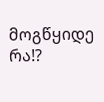მოგწყიდე რა!?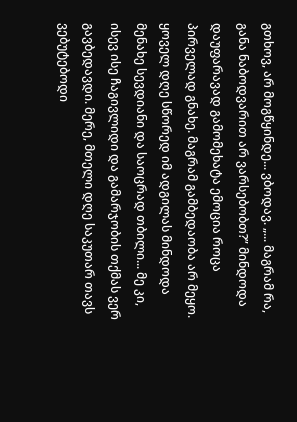გთხოვ, არ მოგწყინდე... ვბოდავ. „... მაგრამ რა, განა ნაბოდვარით არ ვარსებობთ?” მინდოდა დაუფარავად გამომეხატა ემოცია როცა პირველად გნახე. მაგრამ გამბედაობა არ მეყო. ყოველ დღე სწორედ იმ ადგილას მინდოდა მენახე სევდიანი და საოცრად თბილი... მე კი, ისევ ისე ჩაგივლიდი და გამარჯობის თქმას ვერ გავბედავდი. მერე, მთელი დღე საკუთარ თავს ვებუტებოდი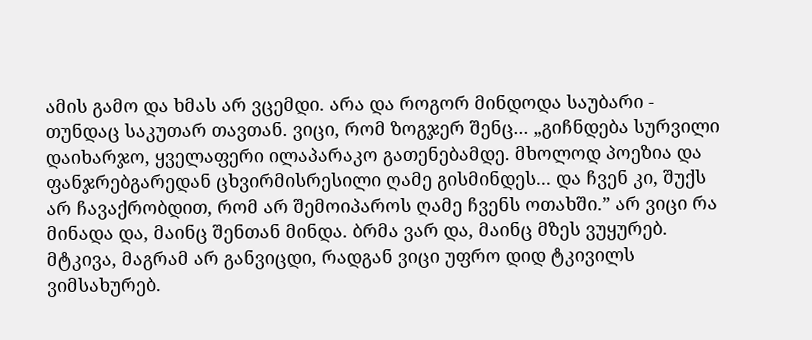ამის გამო და ხმას არ ვცემდი. არა და როგორ მინდოდა საუბარი - თუნდაც საკუთარ თავთან. ვიცი, რომ ზოგჯერ შენც... „გიჩნდება სურვილი დაიხარჯო, ყველაფერი ილაპარაკო გათენებამდე. მხოლოდ პოეზია და ფანჯრებგარედან ცხვირმისრესილი ღამე გისმინდეს... და ჩვენ კი, შუქს არ ჩავაქრობდით, რომ არ შემოიპაროს ღამე ჩვენს ოთახში.” არ ვიცი რა მინადა და, მაინც შენთან მინდა. ბრმა ვარ და, მაინც მზეს ვუყურებ. მტკივა, მაგრამ არ განვიცდი, რადგან ვიცი უფრო დიდ ტკივილს ვიმსახურებ.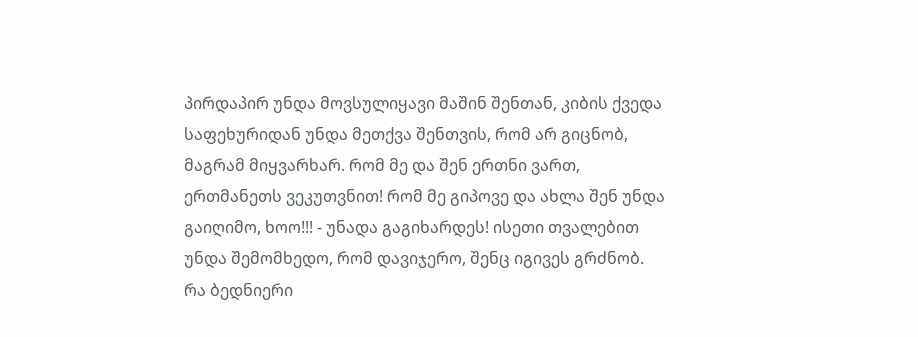პირდაპირ უნდა მოვსულიყავი მაშინ შენთან, კიბის ქვედა საფეხურიდან უნდა მეთქვა შენთვის, რომ არ გიცნობ, მაგრამ მიყვარხარ. რომ მე და შენ ერთნი ვართ, ერთმანეთს ვეკუთვნით! რომ მე გიპოვე და ახლა შენ უნდა გაიღიმო, ხოო!!! - უნადა გაგიხარდეს! ისეთი თვალებით უნდა შემომხედო, რომ დავიჯერო, შენც იგივეს გრძნობ. რა ბედნიერი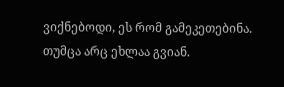ვიქნებოდი, ეს რომ გამეკეთებინა. თუმცა არც ეხლაა გვიან.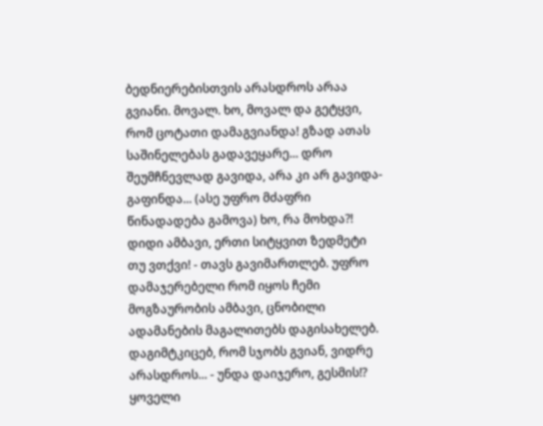ბედნიერებისთვის არასდროს არაა გვიანი. მოვალ. ხო, მოვალ და გეტყვი, რომ ცოტათი დამაგვიანდა! გზად ათას საშინელებას გადავეყარე... დრო შეუმჩნევლად გავიდა, არა კი არ გავიდა-გაფინდა... (ასე უფრო მძაფრი წინადადება გამოვა) ხო, რა მოხდა?! დიდი ამბავი, ერთი სიტყვით ზედმეტი თუ ვთქვი! - თავს გავიმართლებ. უფრო დამაჯერებელი რომ იყოს ჩემი მოგზაურობის ამბავი, ცნობილი ადამანების მაგალითებს დაგისახელებ. დაგიმტკიცებ, რომ სჯობს გვიან, ვიდრე არასდროს... - უნდა დაიჯერო, გესმის!? ყოველი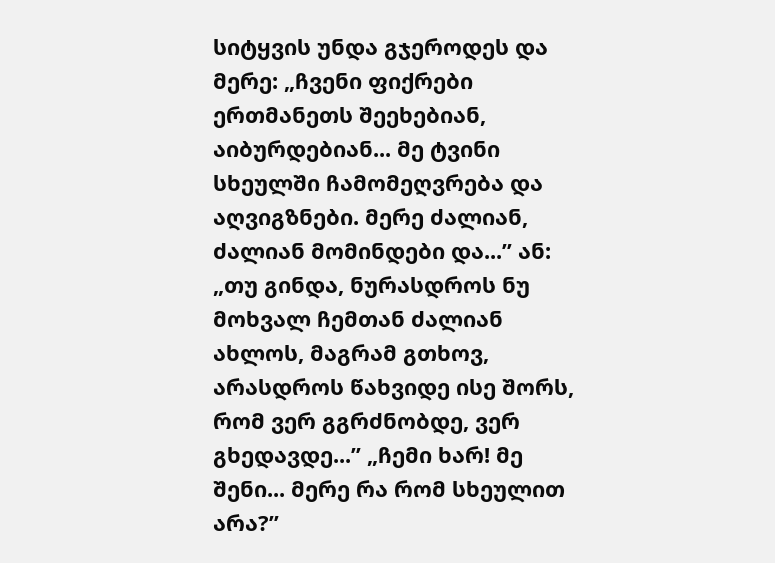სიტყვის უნდა გჯეროდეს და მერე: „ჩვენი ფიქრები ერთმანეთს შეეხებიან, აიბურდებიან... მე ტვინი სხეულში ჩამომეღვრება და აღვიგზნები. მერე ძალიან, ძალიან მომინდები და...” ან: „თუ გინდა, ნურასდროს ნუ მოხვალ ჩემთან ძალიან ახლოს, მაგრამ გთხოვ, არასდროს წახვიდე ისე შორს, რომ ვერ გგრძნობდე, ვერ გხედავდე...” „ჩემი ხარ! მე შენი... მერე რა რომ სხეულით არა?”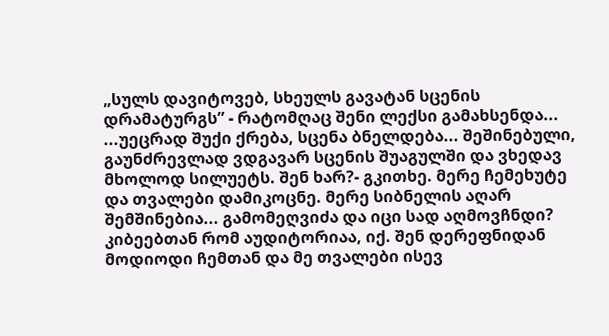„სულს დავიტოვებ, სხეულს გავატან სცენის დრამატურგს” - რატომღაც შენი ლექსი გამახსენდა... ...უეცრად შუქი ქრება, სცენა ბნელდება... შეშინებული, გაუნძრევლად ვდგავარ სცენის შუაგულში და ვხედავ მხოლოდ სილუეტს. შენ ხარ?- გკითხე. მერე ჩემეხუტე და თვალები დამიკოცნე. მერე სიბნელის აღარ შემშინებია... გამომეღვიძა და იცი სად აღმოვჩნდი? კიბეებთან რომ აუდიტორიაა, იქ. შენ დერეფნიდან მოდიოდი ჩემთან და მე თვალები ისევ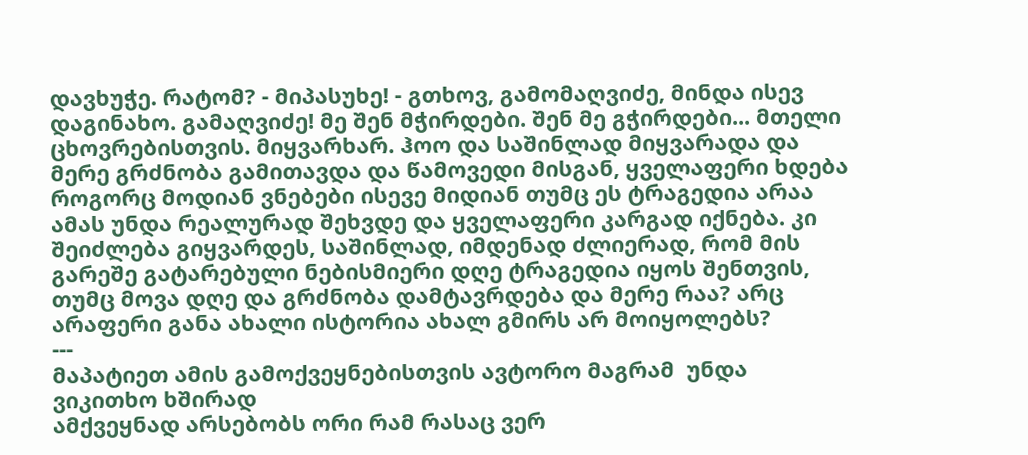დავხუჭე. რატომ? - მიპასუხე! - გთხოვ, გამომაღვიძე, მინდა ისევ დაგინახო. გამაღვიძე! მე შენ მჭირდები. შენ მე გჭირდები... მთელი ცხოვრებისთვის. მიყვარხარ. ჰოო და საშინლად მიყვარადა და მერე გრძნობა გამითავდა და წამოვედი მისგან, ყველაფერი ხდება როგორც მოდიან ვნებები ისევე მიდიან თუმც ეს ტრაგედია არაა ამას უნდა რეალურად შეხვდე და ყველაფერი კარგად იქნება. კი შეიძლება გიყვარდეს, საშინლად, იმდენად ძლიერად, რომ მის გარეშე გატარებული ნებისმიერი დღე ტრაგედია იყოს შენთვის, თუმც მოვა დღე და გრძნობა დამტავრდება და მერე რაა? არც არაფერი განა ახალი ისტორია ახალ გმირს არ მოიყოლებს?
---
მაპატიეთ ამის გამოქვეყნებისთვის ავტორო მაგრამ  უნდა ვიკითხო ხშირად
ამქვეყნად არსებობს ორი რამ რასაც ვერ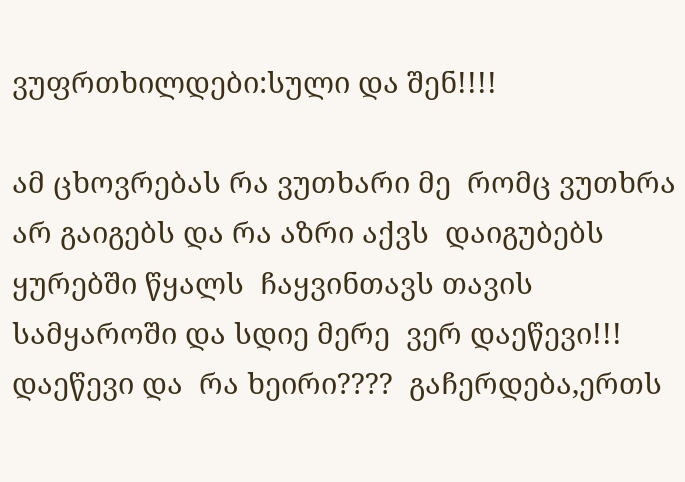ვუფრთხილდები:სული და შენ!!!!

ამ ცხოვრებას რა ვუთხარი მე  რომც ვუთხრა არ გაიგებს და რა აზრი აქვს  დაიგუბებს ყურებში წყალს  ჩაყვინთავს თავის სამყაროში და სდიე მერე  ვერ დაეწევი!!! დაეწევი და  რა ხეირი????  გაჩერდება,ერთს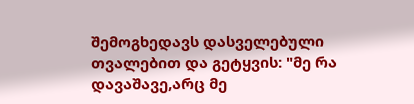შემოგხედავს დასველებული თვალებით და გეტყვის: "მე რა დავაშავე,არც მე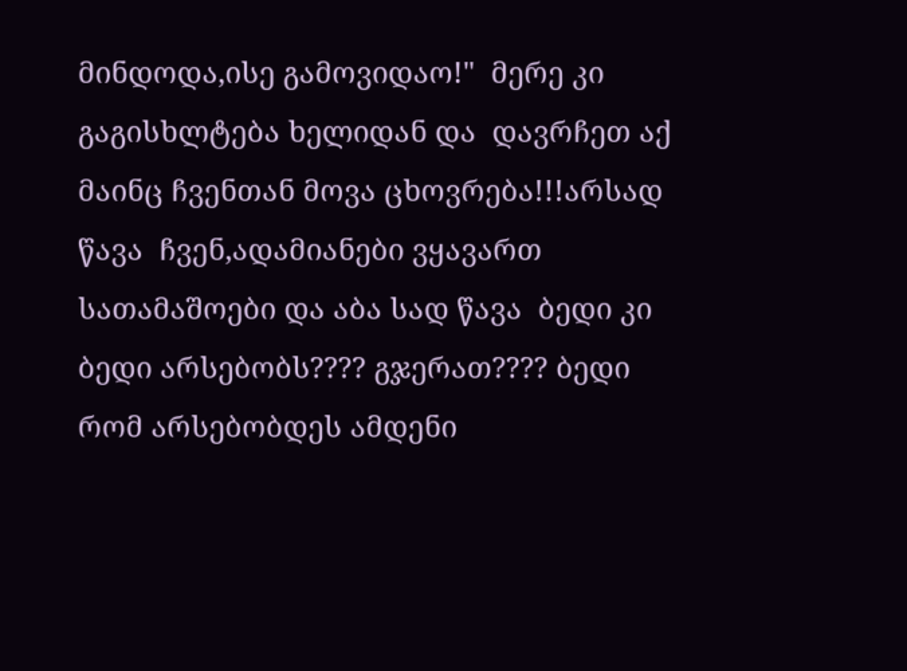მინდოდა,ისე გამოვიდაო!"  მერე კი გაგისხლტება ხელიდან და  დავრჩეთ აქ  მაინც ჩვენთან მოვა ცხოვრება!!!არსად წავა  ჩვენ,ადამიანები ვყავართ სათამაშოები და აბა სად წავა  ბედი კი  ბედი არსებობს???? გჯერათ???? ბედი რომ არსებობდეს ამდენი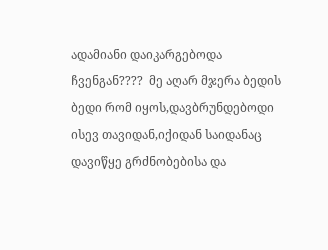ადამიანი დაიკარგებოდა ჩვენგან????  მე აღარ მჯერა ბედის  ბედი რომ იყოს,დავბრუნდებოდი ისევ თავიდან,იქიდან საიდანაც დავიწყე გრძნობებისა და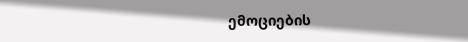ემოციების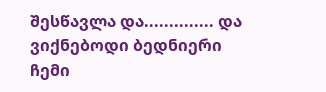შესწავლა და.............. და ვიქნებოდი ბედნიერი ჩემი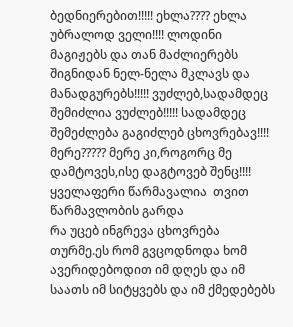ბედნიერებით!!!!! ეხლა???? ეხლა უბრალოდ ველი!!!! ლოდინი მაგიჟებს და თან მაძლიერებს  შიგნიდან ნელ-ნელა მკლავს და მანადგურებს!!!!! ვუძლებ,სადამდეც შემიძლია ვუძლებ!!!!! სადამდეც შემეძლება გაგიძლებ ცხოვრებავ!!!! მერე????? მერე კი,როგორც მე დამტოვეს,ისე დაგტოვებ შენც!!!!
ყველაფერი წარმავალია  თვით წარმავლობის გარდა
რა უცებ ინგრევა ცხოვრება თურმე.ეს რომ გვცოდნოდა ხომ ავერიდებოდით იმ დღეს და იმ საათს იმ სიტყვებს და იმ ქმედებებს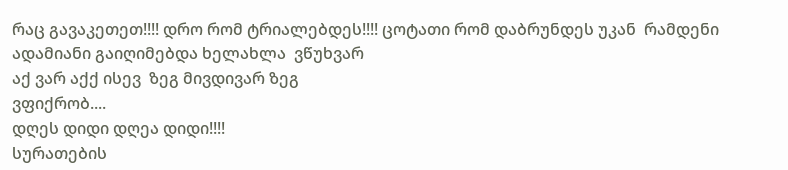რაც გავაკეთეთ!!!! დრო რომ ტრიალებდეს!!!! ცოტათი რომ დაბრუნდეს უკან  რამდენი ადამიანი გაიღიმებდა ხელახლა  ვწუხვარ
აქ ვარ აქქ ისევ  ზეგ მივდივარ ზეგ
ვფიქრობ....
დღეს დიდი დღეა დიდი!!!!
სურათების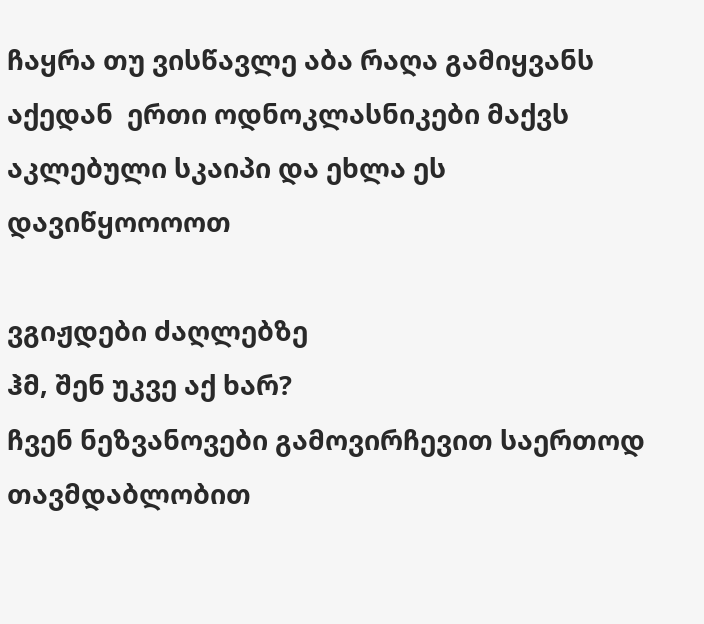ჩაყრა თუ ვისწავლე აბა რაღა გამიყვანს აქედან  ერთი ოდნოკლასნიკები მაქვს აკლებული სკაიპი და ეხლა ეს
დავიწყოოოოთ

ვგიჟდები ძაღლებზე
ჰმ, შენ უკვე აქ ხარ?
ჩვენ ნეზვანოვები გამოვირჩევით საერთოდ თავმდაბლობით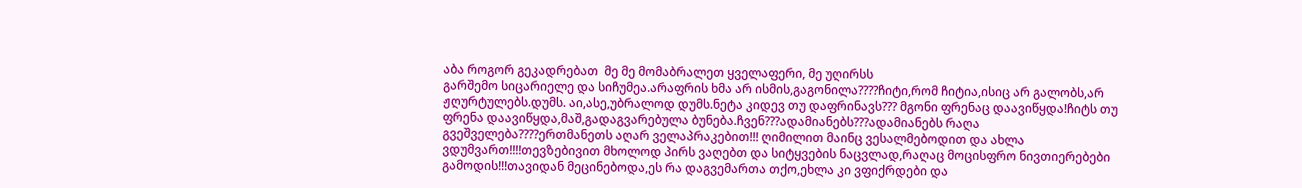აბა როგორ გეკადრებათ  მე მე მომაბრალეთ ყველაფერი, მე უღირსს
გარშემო სიცარიელე და სიჩუმეა.არაფრის ხმა არ ისმის,გაგონილა????ჩიტი,რომ ჩიტია,ისიც არ გალობს,არ ჟღურტულებს.დუმს. აი,ასე,უბრალოდ დუმს.ნეტა კიდევ თუ დაფრინავს??? მგონი ფრენაც დაავიწყდა!ჩიტს თუ ფრენა დაავიწყდა,მაშ,გადაგვარებულა ბუნება.ჩვენ???ადამიანებს???ადამიანებს რაღა გვეშველება????ერთმანეთს აღარ ველაპრაკებით!!! ღიმილით მაინც ვესალმებოდით და ახლა ვდუმვართ!!!!თევზებივით მხოლოდ პირს ვაღებთ და სიტყვების ნაცვლად,რაღაც მოცისფრო ნივთიერებები გამოდის!!!თავიდან მეცინებოდა,ეს რა დაგვემართა თქო,ეხლა კი ვფიქრდები და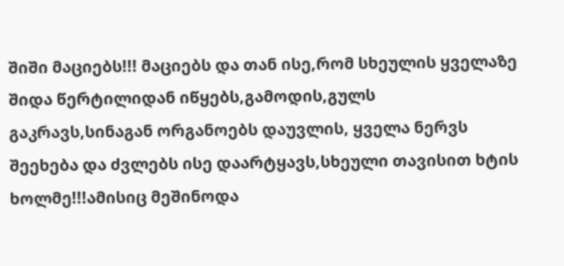შიში მაციებს!!! მაციებს და თან ისე,რომ სხეულის ყველაზე შიდა წერტილიდან იწყებს,გამოდის,გულს გაკრავს,სინაგან ორგანოებს დაუვლის, ყველა ნერვს შეეხება და ძვლებს ისე დაარტყავს,სხეული თავისით ხტის ხოლმე!!!ამისიც მეშინოდა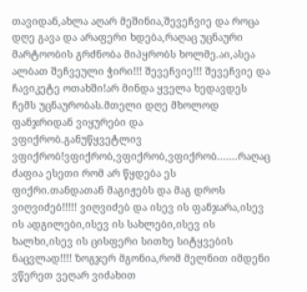თავიდან,ახლა აღარ მეშინია,შევეჩვიე და როცა დღე გავა და არაფერი ხდება,რაღაც უცნაური მარტოობის გრძნობა მიპყრობს ხოლმე.აი,ასეა ალბათ შეჩვეული ჭირი!!! შევეჩვიე!!! შევეჩვიე და ჩავიკეტე ოთახში!არ მინდა ყველა ხედავდეს ჩემს უცნაურობას.მთელი დღე მხოლოდ ფანჯრიდან ვიყურები და ვფიქრობ.განუწყვეტლივ ვფიქრობ!ვფიქრობ,ვფიქრობ,ვფიქრობ.......რაღაც ძაფია ესეთი რომ არ წყდება ეს ფიქრი.თანდათან მაგიჟებს და მაგ დროს ვიღვიძებ!!!!! ვიღვიძებ და ისევ ის ფანჯარა,ისევ ის ადგილები,ისევ ის სახლები,ისევ ის ხალხი,ისევ ის ცისფერი სითხე სიტყვების ნაცვლად!!!! ზოგჯერ მგონია,რომ მელნით იმდენი ვწერეთ ვეღარ ვიძახით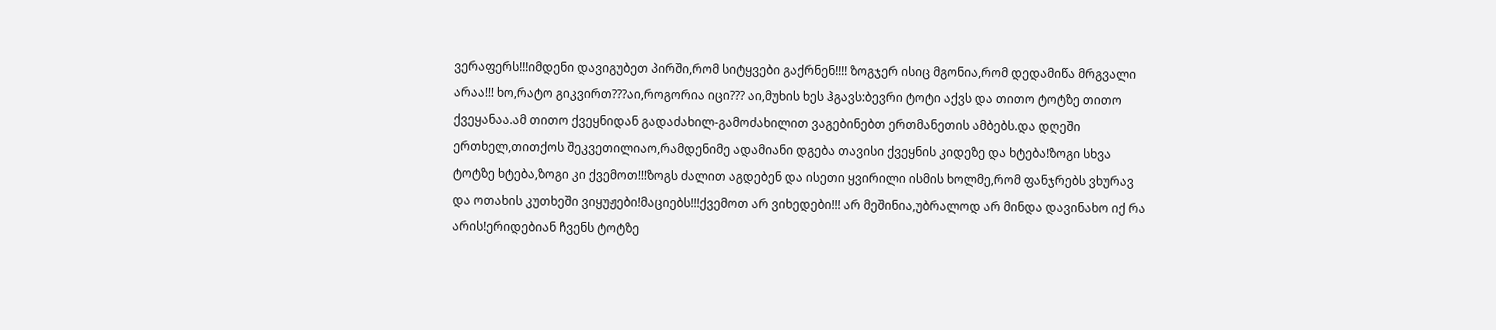ვერაფერს!!!იმდენი დავიგუბეთ პირში,რომ სიტყვები გაქრნენ!!!! ზოგჯერ ისიც მგონია,რომ დედამიწა მრგვალი არაა!!! ხო,რატო გიკვირთ???აი,როგორია იცი??? აი,მუხის ხეს ჰგავს:ბევრი ტოტი აქვს და თითო ტოტზე თითო ქვეყანაა.ამ თითო ქვეყნიდან გადაძახილ-გამოძახილით ვაგებინებთ ერთმანეთის ამბებს.და დღეში ერთხელ,თითქოს შეკვეთილიაო,რამდენიმე ადამიანი დგება თავისი ქვეყნის კიდეზე და ხტება!ზოგი სხვა ტოტზე ხტება,ზოგი კი ქვემოთ!!!ზოგს ძალით აგდებენ და ისეთი ყვირილი ისმის ხოლმე,რომ ფანჯრებს ვხურავ და ოთახის კუთხეში ვიყუჟები!მაციებს!!!ქვემოთ არ ვიხედები!!! არ მეშინია,უბრალოდ არ მინდა დავინახო იქ რა არის!ერიდებიან ჩვენს ტოტზე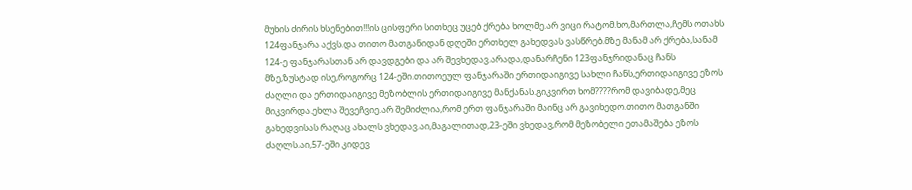მუხის ძირის ხსენებით!!!ის ცისფერი სითხეც უცებ ქრება ხოლმე.არ ვიცი რატომ.ხო,მართლა,ჩემს ოთახს 124ფანჯარა აქვს.და თითო მათგანიდან დღეში ერთხელ გახედვას ვასწრებ.მზე მანამ არ ქრება,სანამ 124-ე ფანჯარასთან არ დავდგები და არ შევხედავ.არადა,დანარჩენი 123ფანჯრიდანაც ჩანს მზე,ზუსტად ისე,როგორც 124-ეში.თითოეულ ფანჯარაში ერთიდაიგივე სახლი ჩანს,ერთიდაიგივე ეზოს ძაღლი და ერთიდაიგივე მეზობლის ერთიდაიგივე მანქანას.გიკვირთ ხომ????რომ დავიბადე,მეც მიკვირდა.ეხლა შევეჩვიე.არ შემიძლია,რომ ერთ ფანჯარაში მაინც არ გავიხედო.თითო მათგანში გახედვისას რაღაც ახალს ვხედავ.აი,მაგალითად,23-ეში ვხედავ,რომ მეზობელი ეთამაშება ეზოს ძაღლს.აი,57-ეში კიდევ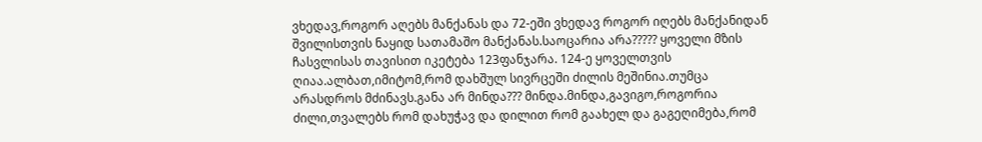ვხედავ,როგორ აღებს მანქანას და 72-ეში ვხედავ როგორ იღებს მანქანიდან შვილისთვის ნაყიდ სათამაშო მანქანას.საოცარია არა????? ყოველი მზის ჩასვლისას თავისით იკეტება 123ფანჯარა. 124-ე ყოველთვის ღიაა.ალბათ,იმიტომ,რომ დახშულ სივრცეში ძილის მეშინია.თუმცა არასდროს მძინავს.განა არ მინდა??? მინდა.მინდა,გავიგო,როგორია ძილი,თვალებს რომ დახუჭავ და დილით რომ გაახელ და გაგეღიმება,რომ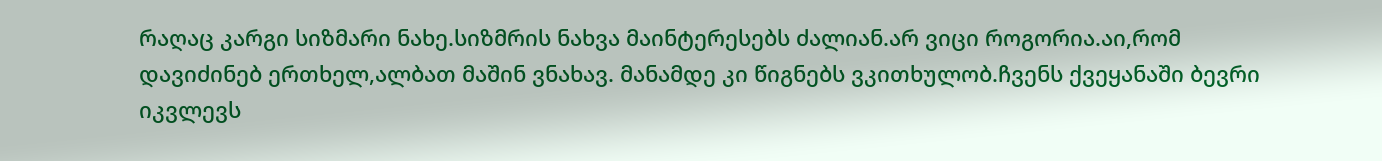რაღაც კარგი სიზმარი ნახე.სიზმრის ნახვა მაინტერესებს ძალიან.არ ვიცი როგორია.აი,რომ დავიძინებ ერთხელ,ალბათ მაშინ ვნახავ. მანამდე კი წიგნებს ვკითხულობ.ჩვენს ქვეყანაში ბევრი იკვლევს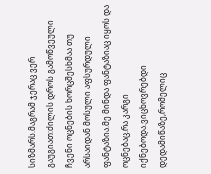სიზმარს.მაგრამ ჯერაც ვერ გაუგიათ:ძილის დროს გამოწვეული ჩვენი ოცნების ხორცშესხმაა თუ არსაიდან მოსული აფსურდული ფანტაზია.მე მინდა ფანტაზიაც იყოს და ოცნებაც.რა კარგი იქნებოდა.ვიცხოვრებდი დედამიწაზე,რომელიც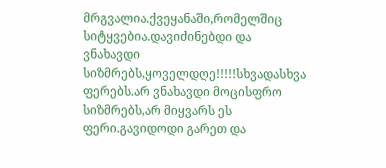მრგვალია.ქვეყანაში,რომელშიც სიტყვებია.დავიძინებდი და ვნახავდი სიზმრებს,ყოველდღე!!!!!სხვადასხვა ფერებს.არ ვნახავდი მოცისფრო სიზმრებს,არ მიყვარს ეს ფერი.გავიდოდი გარეთ და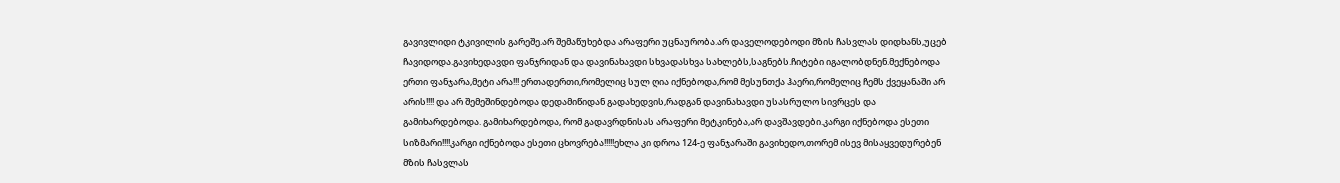გავივლიდი ტკივილის გარეშე.არ შემაწუხებდა არაფერი უცნაურობა.არ დაველოდებოდი მზის ჩასვლას დიდხანს,უცებ ჩავიდოდა.გავიხედავდი ფანჯრიდან და დავინახავდი სხვადასხვა სახლებს,საგნებს.ჩიტები იგალობდნენ.მექნებოდა ერთი ფანჯარა,მეტი არა!!! ერთადერთი,რომელიც სულ ღია იქნებოდა,რომ მესუნთქა ჰაერი,რომელიც ჩემს ქვეყანაში არ არის!!!! და არ შემეშინდებოდა დედამიწიდან გადახედვის,რადგან დავინახავდი უსასრულო სივრცეს და გამიხარდებოდა. გამიხარდებოდა, რომ გადავრდნისას არაფერი მეტკინება,არ დავშავდები.კარგი იქნებოდა ესეთი სიზმარი!!!!კარგი იქნებოდა ესეთი ცხოვრება!!!!!ეხლა კი დროა 124-ე ფანჯარაში გავიხედო,თორემ ისევ მისაყვედურებენ მზის ჩასვლას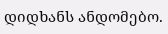დიდხანს ანდომებო.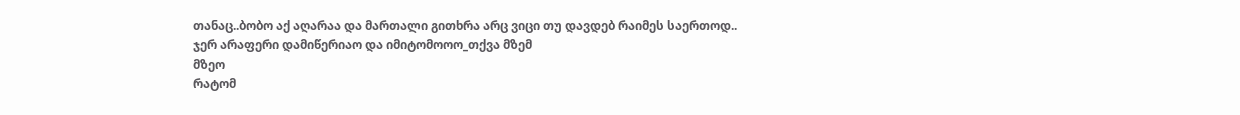თანაც..ბობო აქ აღარაა და მართალი გითხრა არც ვიცი თუ დავდებ რაიმეს საერთოდ..
ჯერ არაფერი დამიწერიაო და იმიტომოოო_თქვა მზემ
მზეო
რატომ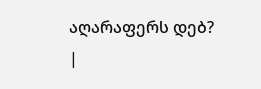აღარაფერს დებ?
|